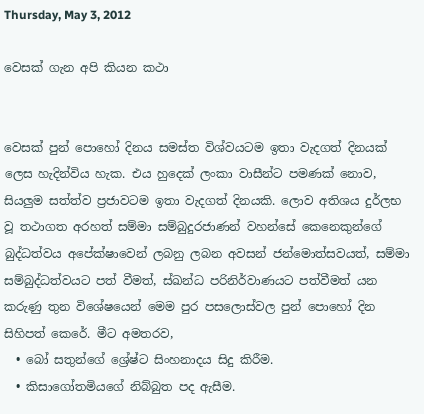Thursday, May 3, 2012

වෙසක් ගැන අපි කියන කථා


වෙසක් පුන් පොහෝ දිනය සමස්ත විශ්වයටම ඉතා වැදගත් දිනයක් ලෙස හැදින්විය හැක. එය හුදෙක් ලංකා වාසීන්ට පමණක් නොව, සියලුම සත්ත්ව ප්‍රජාවටම ඉතා වැදගත් දිනයකි. ලොව අතිශය දුර්ලභ වූ තථාගත අරහත් සම්මා සම්බුදුරජාණන් වහන්සේ කෙනෙකුන්ගේ බුද්ධත්වය අපේක්ෂාවෙන් ලබනු ලබන අවසන් ජන්මොත්සවයත්, සම්මා සම්බුද්ධත්වයට පත් වීමත්, ස්ඛන්ධ පරිනිර්වාණයට පත්වීමත් යන කරුණු තුන විශේෂයෙන් මෙම පුර පසලොස්වල පුන් පොහෝ දින සිහිපත් කෙරේ. මීට අමතරව,
  • බෝ සතුන්ගේ ශ්‍රේෂ්ට සිංහනාදය සිදු කිරීම.
  • කිසාගෝතමියගේ නිබ්බුත පද ඇසීම.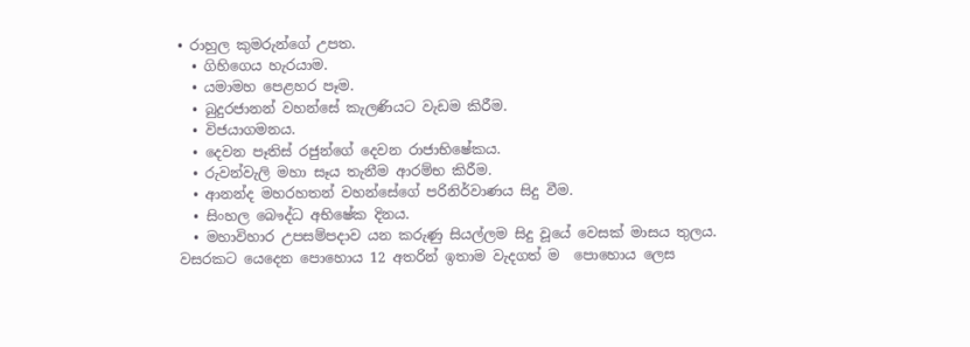• රාහුල කුමරුන්ගේ උපත.
  • ගිහිගෙය හැරයාම.
  • යමාමහ පෙළහර පෑම.
  • බුදුරජානන් වහන්සේ කැලණියට වැඩම කිරීම.
  • විජයාගමනය.
  • දෙවන පෑතිස් රජුන්ගේ දෙවන රාජාභිෂේකය.
  • රුවන්වැලි මහා සෑය තැනීම ආරම්භ කිරීම.
  • ආනන්ද මහරහතන් වහන්සේගේ පරිනිර්වාණය සිදු වීම.
  • සිංහල බෞද්ධ අභිෂේක දිනය.
  • මහාවිහාර උපසම්පදාව යන කරුණු සියල්ලම සිදු වූයේ වෙසක් මාසය තුලය.
වසරකට යෙදෙන පොහොය 12 අතරින් ඉතාම වැදගත් ම  පොහොය ලෙස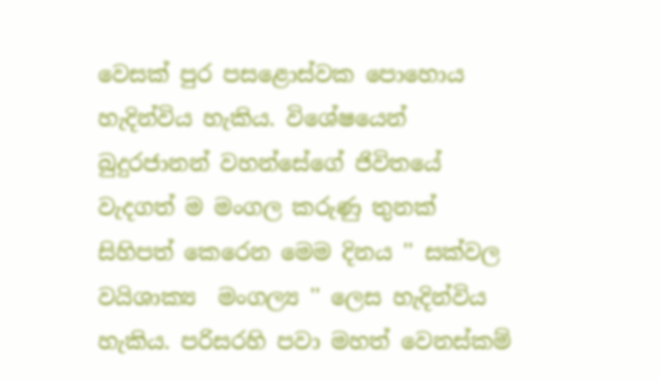වෙසක් පුර පසළොස්වක පොහොය හැදින්විය හැකිය. විශේෂයෙන් බුදුරජානන් වහන්සේගේ ජිවිතයේ වැදගත් ම මංගල කරුණු තුනක් සිහිපත් කෙරෙන මෙම දිනය '' සක්වල වයිශාක්‍ය  මංගල්‍ය '' ලෙස හැදින්විය හැකිය. පරිසරහි පවා මහත් වෙනස්කම්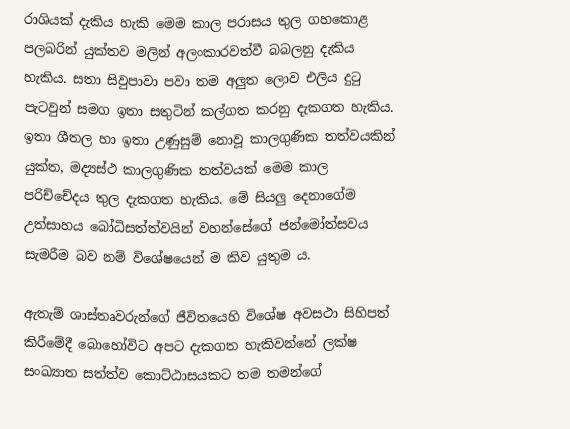රාශියක් දැකිය හැකි මෙම කාල පරාසය තුල ගහකොළ පලබරින් යුක්තව මලින් අලංකාරවත්වී බබලනු දැකිය හැකිය. සතා සිවුපාවා පවා තම අලුත ලොව එලිය දුටු පැටවුන් සමග ඉතා සතුටින් කල්ගත කරනු දැකගත හැකිය. ඉතා ශීතල හා ඉතා උණුසුම් නොවූ කාලගුණික තත්වයකින් යුක්ත, මද්‍යස්ථ කාලගුණික තත්වයක් මෙම කාල පරිච්චේදය තුල දැකගත හැකිය. මේ සියලු දෙනාගේම උත්සාහය බෝධිසත්ත්වයින් වහන්සේගේ ජන්මෝත්සවය සැමරීම බව නම් විශේෂයෙන් ම කිව යුතුම ය.

ඇතැම් ශාස්තෘවරුන්ගේ ජීවිතයෙහි විශේෂ අවසථා සිහිපත් කිරීමේදී බොහෝවිට අපට දැකගත හැකිවන්නේ ලක්ෂ සංඛ්‍යාත සත්ත්ව කොට්ඨාසයකට තම තමන්ගේ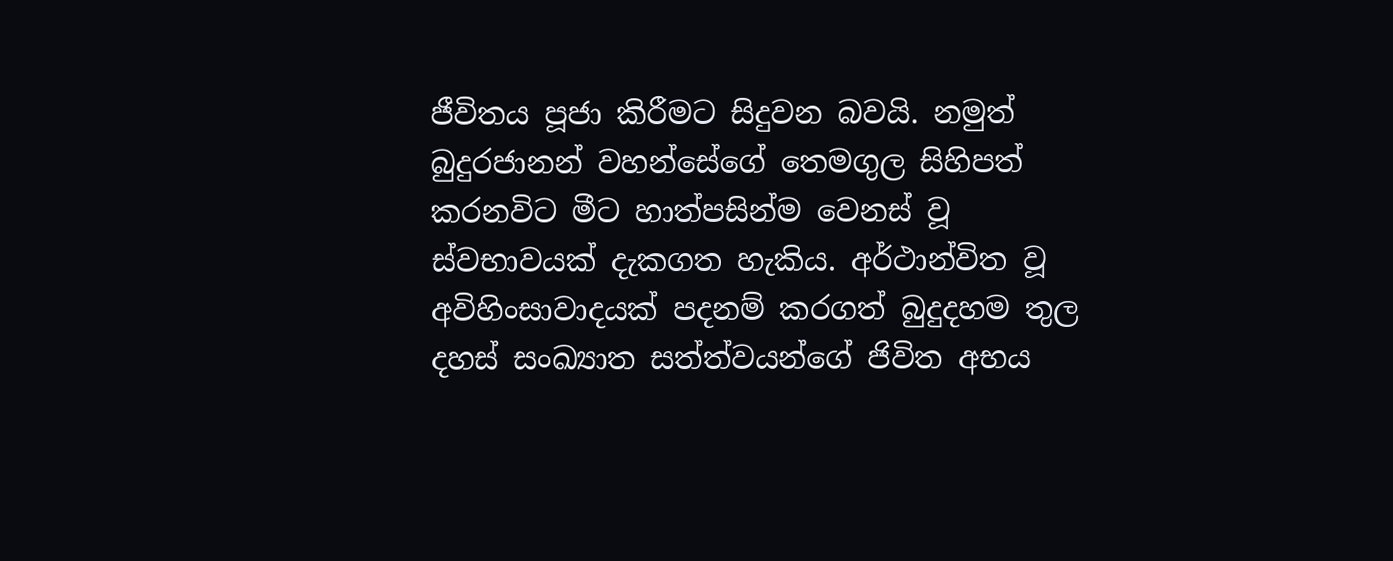ජීවිතය පූජා කිරීමට සිදුවන බවයි. නමුත් බුදුරජානන් වහන්සේගේ තෙමගුල සිහිපත් කරනවිට මීට හාත්පසින්ම වෙනස් වූ ස්වභාවයක් දැකගත හැකිය. අර්ථාන්විත වූ අවිහිංසාවාදයක් පදනම් කරගත් බුදුදහම තුල දහස් සංඛ්‍යාත සත්ත්වයන්ගේ ජිවිත අභය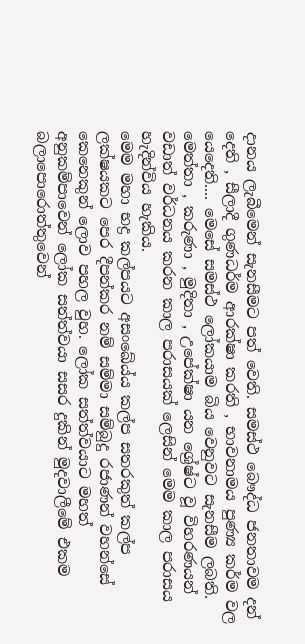දානය ලැබීමෙන් සැනසීමට පත් වෙති. සමස්ථ බෞද්ධ ජනතාවම දන් දෙති , සීලාදී ගුණධර්ම ආරක්ෂා කරති , භාවනාමය පුණ්‍ය කර්ම වල යෙදෙති.... මෙසේ සමස්ථ ලෝකයාම බිය වෙනුවට සැනසීම ලබති. මෙත්තා , කරුණා , මුදිතා , උපේක්ෂා යන ශ්‍රේෂ්ට වූ විහරණයන් වඩාත් වර්ධනය කරන කාල පරාසයක් ලෙසින් මෙම කාල පරාසය හැදින්විය හැකිය.
මෙම මහා භද්‍ර කල්පයට අසංඛේය්ය කල්ප සතරකුත් කල්ප ලක්ෂයකට පෙර දීපන්කර නම් සම්මා සම්බුදු රජාණන් වහන්සේ කෙනෙකුන් ලොව පහල වුහ. ලෝක සත්ත්වයාට මහත් අනුකම්පාවෙන් ලෝක සත්ත්වයා සසර දුකින් මුදවාලීමේ එකම බලාපොරොත්තුවෙන්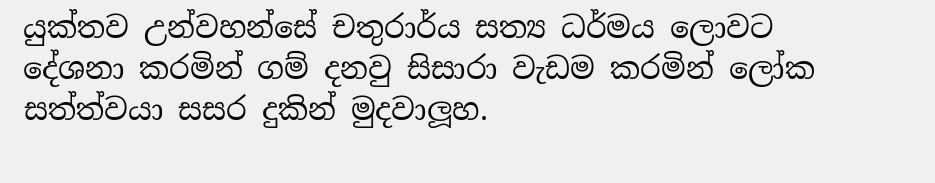යුක්තව උන්වහන්සේ චතුරාර්ය සත්‍ය ධර්මය ලොවට දේශනා කරමින් ගම් දනවු සිසාරා වැඩම කරමින් ලෝක සත්ත්වයා සසර දුකින් මුදවාලූහ.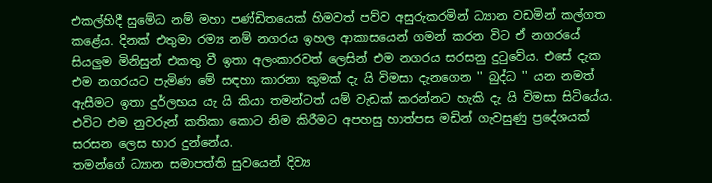එකල්හිදී සුමේධ නම් මහා පණ්ඩිතයෙක් හිමවත් පව්ව අසුරුකරමින් ධ්‍යාන වඩමින් කල්ගත කළේය. දිනක් එතුමා රම්‍ය නම් නගරය ඉහල ආකාසයෙන් ගමන් කරන විට ඒ නගරයේ සියලුම මිනිසුන් එකතු වී ඉතා අලංකාරවත් ලෙසින් එම නගරය සරසනු දුටුවේය. එසේ දැක එම නගරයට පැමිණ මේ සඳහා කාරනා කුමක් දැ යි විමසා දැනගෙන '' බුද්ධ '' යන නමත් ඇසීමට ඉතා දුර්ලභය යැ යි කියා තමන්ටත් යම් වැඩක් කරන්නට හැකි දැ යි විමසා සිටියේය. එවිට එම නුවරුන් කතිකා කොට නිම කිරීමට අපහසු හාත්පස මඩින් ගැවසුණු ප්‍රදේශයක් සරසන ලෙස භාර දුන්නේය.
තමන්ගේ ධ්‍යාන සමාපත්ති සුවයෙන් දිව්‍ය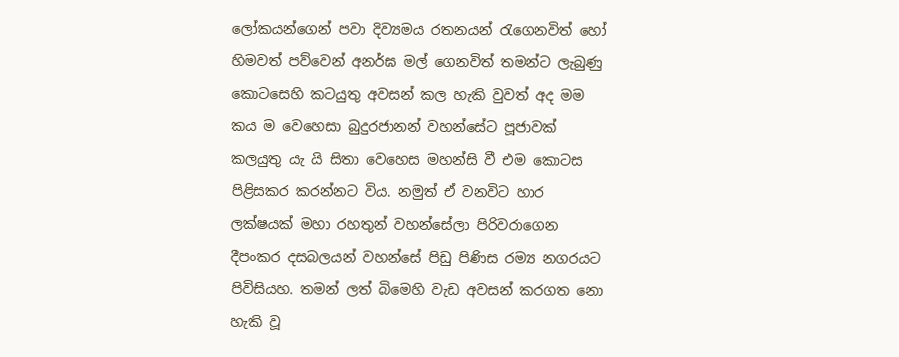ලෝකයන්ගෙන් පවා දිව්‍යමය රතනයන් රැගෙනවිත් හෝ හිමවත් පව්වෙන් අනර්ඝ මල් ගෙනවිත් තමන්ට ලැබුණු කොටසෙහි කටයුතු අවසන් කල හැකි වුවත් අද මම කය ම වෙහෙසා බුදුරජානන් වහන්සේට පූජාවක් කලයුතු යැ යි සිතා වෙහෙස මහන්සි වී එම කොටස පිළිසකර කරන්නට විය. නමුත් ඒ වනවිට හාර ලක්ෂයක් මහා රහතුන් වහන්සේලා පිරිවරාගෙන දීපංකර දසබලයන් වහන්සේ පිඩු පිණිස රම්‍ය නගරයට පිවිසියහ. තමන් ලත් බිමෙහි වැඩ අවසන් කරගත නො හැකි වූ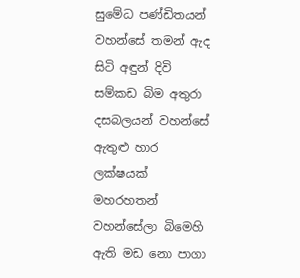සුමේධ පණ්ඩිතයන් වහන්සේ තමන් ඇද සිටි අඳුන් දිවි සම්කඩ බිම අතුරා දසබලයන් වහන්සේ ඇතුළු හාර ලක්ෂයක් මහරහතන් වහන්සේලා බිමෙහි ඇති මඩ නො පාගා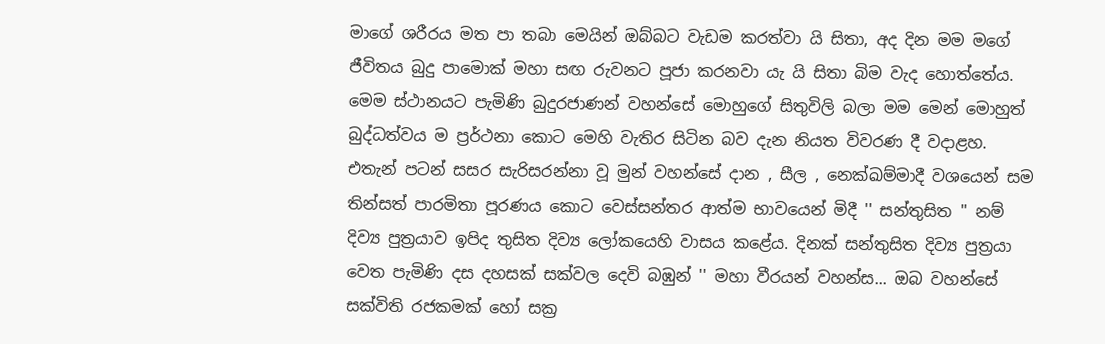මාගේ ශරීරය මත පා තබා මෙයින් ඔබ්බට වැඩම කරත්වා යි සිතා, අද දින මම මගේ ජීවිතය බුදු පාමොක් මහා සඟ රුවනට පූජා කරනවා යැ යි සිතා බිම වැද හොත්තේය. මෙම ස්ථානයට පැමිණි බුදුරජාණන් වහන්සේ මොහුගේ සිතුවිලි බලා මම මෙන් මොහුත් බුද්ධත්වය ම ප්‍රර්ථනා කොට මෙහි වැතිර සිටින බව දැන නියත විවරණ දී වදාළහ. එතැන් පටන් සසර සැරිසරන්නා වූ මුන් වහන්සේ දාන , සීල , නෙක්ඛම්මාදී වශයෙන් සම තින්සත් පාරමිතා පූරණය කොට වෙස්සන්තර ආත්ම භාවයෙන් මිදී '' සන්තුසිත '' නම් දිව්‍ය පුත්‍රයාව ඉපිද තුසිත දිව්‍ය ලෝකයෙහි වාසය කළේය. දිනක් සන්තුසිත දිව්‍ය පුත්‍රයා වෙත පැමිණි දස දහසක් සක්වල දෙවි බඹුන් '' මහා වීරයන් වහන්ස... ඔබ වහන්සේ සක්විති රජකමක් හෝ සක්‍ර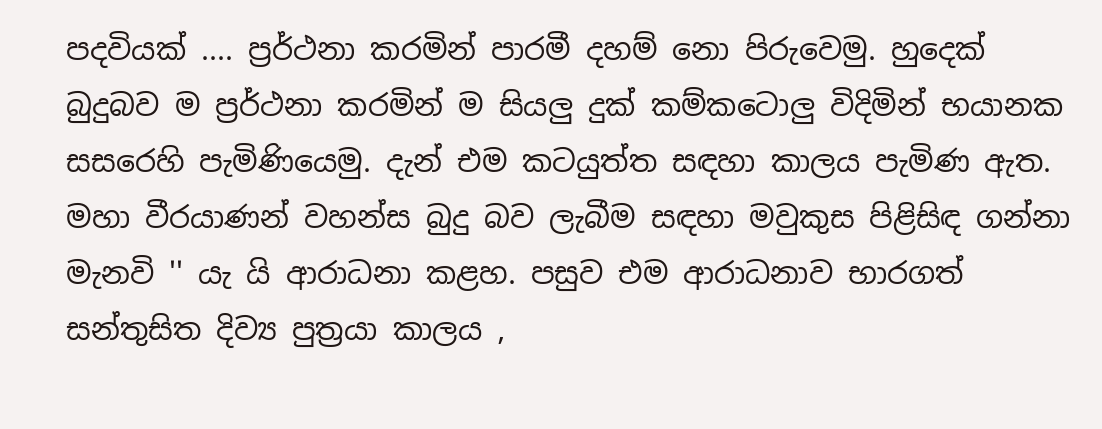පදවියක් .... ප්‍රර්ථනා කරමින් පාරමී දහම් නො පිරුවෙමු. හුදෙක් බුදුබව ම ප්‍රර්ථනා කරමින් ම සියලු දුක් කම්කටොලු විදිමින් භයානක සසරෙහි පැමිණියෙමු. දැන් එම කටයුත්ත සඳහා කාලය පැමිණ ඇත. මහා වීරයාණන් වහන්ස බුදු බව ලැබීම සඳහා මවුකුස පිළිසිඳ ගන්නා මැනවි '' යැ යි ආරාධනා කළහ. පසුව එම ආරාධනාව භාරගත් සන්තුසිත දිව්‍ය පුත්‍රයා කාලය ,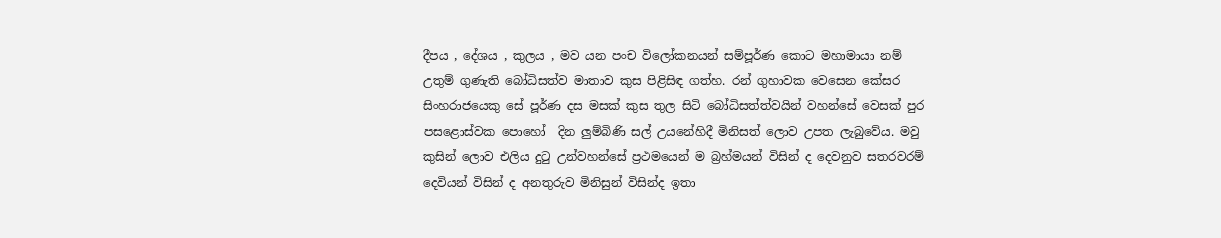දීපය , දේශය , කුලය , මව යන පංච විලෝකනයන් සම්පූර්ණ කොට මහාමායා නම් උතුම් ගුණැති බෝධිසත්ව මාතාව කුස පිළිසිඳ ගත්හ. රන් ගුහාවක වෙසෙන කේසර සිංහරාජයෙකු සේ පූර්ණ දස මසක් කුස තුල සිටි බෝධිසත්ත්වයින් වහන්සේ වෙසක් පුර පසළොස්වක පොහෝ  දින ලුම්බිණි සල් උයනේහිදී මිනිසත් ලොව උපත ලැබුවේය. මවු කුසින් ලොව එලිය දුටු උන්වහන්සේ ප්‍රථමයෙන් ම බ්‍රහ්මයන් විසින් ද දෙවනුව සතරවරම් දෙවියන් විසින් ද අනතුරුව මිනිසුන් විසින්ද ඉතා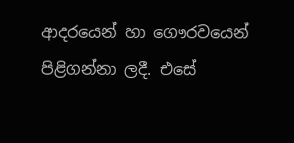ආදරයෙන් හා ගෞරවයෙන් පිළිගන්නා ලදී. එසේ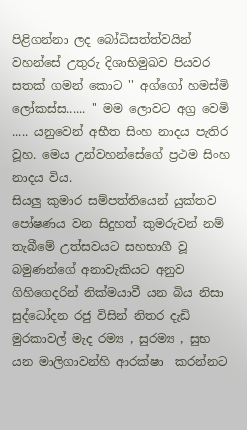පිළිගන්නා ලද බෝධිසත්ත්වයින් වහන්සේ උතුරු දිශාභිමුඛව පියවර සතක් ගමන් කොට '' අග්ගෝ හමස්මි ලෝකස්ස...... '' මම ලොවට අග්‍ර වෙමි ..... යනුවෙන් අභීත සිංහ නාදය පැතිර වූහ. මෙය උන්වහන්සේගේ ප්‍රථම සිංහ නාදය විය.
සියලු කුමාර සම්පත්තියෙන් යුක්තව පෝෂණය වන සිදුහත් කුමරුවන් නම් තැබීමේ උත්සවයට සහභාගී වූ බමුණන්ගේ අනාවැකියට අනුව ගිහිගෙදරින් නික්මයාවී යන බිය නිසා සුද්ධෝදන රජු විසින් නිතර දැඩි මුරකාවල් මැද රම්‍ය , සුරම්‍ය , සුභ යන මාලිගාවන්හි ආරක්ෂා  කරන්නට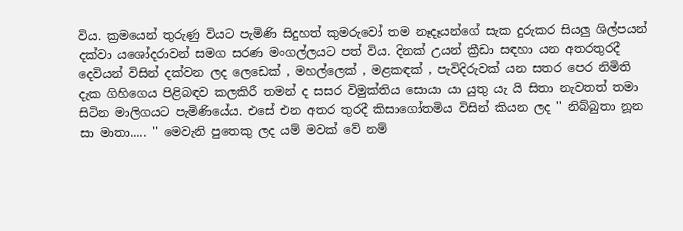විය. ක්‍රමයෙන් තුරුණු වියට පැමිණි සිදුහත් කුමරුවෝ තම නෑදෑයන්ගේ සැක දුරුකර සියලු ශිල්පයන් දක්වා යශෝදරාවන් සමග සරණ මංගල්ලයට පත් විය. දිනක් උයන් ක්‍රීඩා සඳහා යන අතරතුරදී දෙවියන් විසින් දක්වන ලද ලෙඩෙක් , මහල්ලෙක් , මළකඳක් , පැවිදිරුවක් යන සතර පෙර නිමිති දැක ගිහිගෙය පිළිබඳව කලකිරී තමන් ද සසර විමුක්තිය සොයා යා යුතු යැ යි සිතා නැවතත් තමා සිටින මාලිගයට පැමිණියේය. එසේ එන අතර තුරදී කිසාගෝතමිය විසින් කියන ලද '' නිබ්බුතා නූන සා මාතා..... '' මෙවැනි පුතෙකු ලද යම් මවක් වේ නම්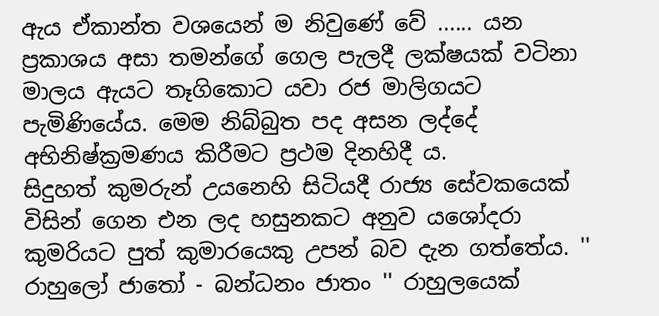ඇය ඒකාන්ත වශයෙන් ම නිවුණේ වේ ...... යන ප්‍රකාශය අසා තමන්ගේ ගෙල පැලදී ලක්ෂයක් වටිනා මාලය ඇයට තෑගිකොට යවා රජ මාලිගයට පැමිණියේය. මෙම නිබ්බුත පද අසන ලද්දේ අභිනිෂ්ක්‍රමණය කිරීමට ප්‍රථම දිනහිදී ය.
සිදුහත් කුමරුන් උයනෙහි සිටියදී රාජ්‍ය සේවකයෙක් විසින් ගෙන එන ලද හසුනකට අනුව යශෝදරා කුමරියට පුත් කුමාරයෙකු උපන් බව දැන ගත්තේය. '' රාහුලෝ ජාතෝ - බන්ධනං ජාතං '' රාහුලයෙක්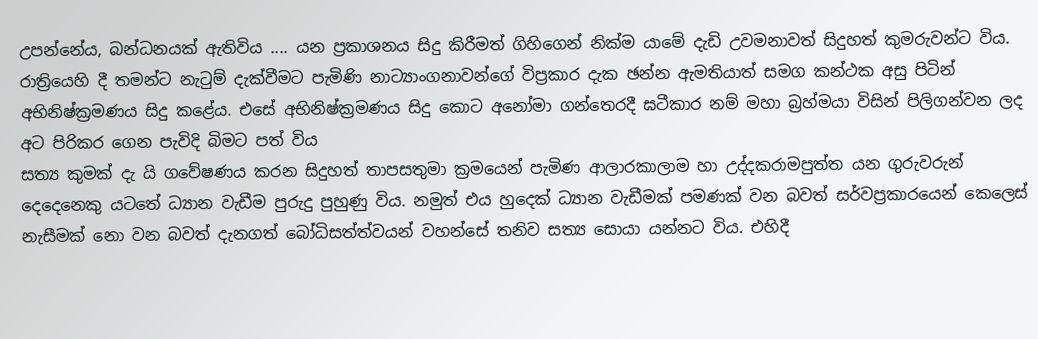උපන්නේය, බන්ධනයක් ඇතිවිය .... යන ප්‍රකාශනය සිදු කිරීමත් ගිහිගෙන් නික්ම යාමේ දැඩි උවමනාවත් සිදුහත් කුමරුවන්ට විය. රාත්‍රියෙහි දී තමන්ට නැටුම් දැක්වීමට පැමිණි නාට්‍යාංගනාවන්ගේ විප්‍රකාර දැක ඡන්න ඇමතියාත් සමග කන්ථක අසු පිටින් අභිනිෂ්ක්‍රමණය සිදු කළේය. එසේ අභිනිෂ්ක්‍රමණය සිදු කොට අනෝමා ගන්තෙරදී ඝටීකාර නම් මහා බ්‍රහ්මයා විසින් පිලිගන්වන ලද අට පිරිකර ගෙන පැවිදි බිමට පත් විය
සත්‍ය කුමක් දැ යි ගවේෂණය කරන සිදුහත් තාපසතුමා ක්‍රමයෙන් පැමිණ ආලාරකාලාම හා උද්දකරාමපුත්ත යන ගුරුවරුන් දෙදෙනෙකු යටතේ ධ්‍යාන වැඩීම පුරුදු පුහුණු විය. නමුත් එය හුදෙක් ධ්‍යාන වැඩීමක් පමණක් වන බවත් සර්වප්‍රකාරයෙන් කෙලෙස් නැසීමක් නො වන බවත් දැනගත් බෝධිසත්ත්වයන් වහන්සේ තනිව සත්‍ය සොයා යන්නට විය. එහිදී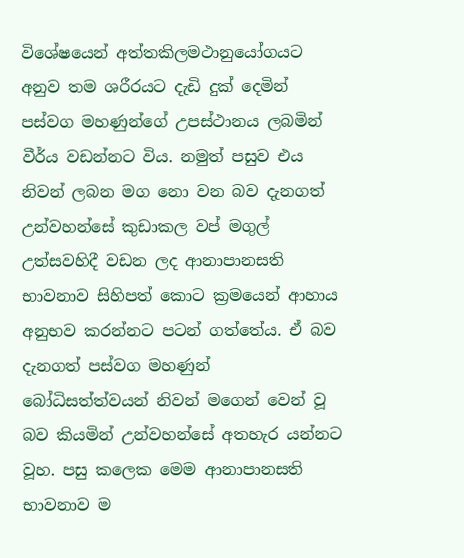විශේෂයෙන් අත්තකිලමථානුයෝගයට අනුව තම ශරීරයට දැඩි දුක් දෙමින් පස්වග මහණුන්ගේ උපස්ථානය ලබමින් වීර්ය වඩන්නට විය. නමුත් පසුව එය නිවන් ලබන මග නො වන බව දැනගත් උන්වහන්සේ කුඩාකල වප් මගුල් උත්සවහිදී වඩන ලද ආනාපානසති භාවනාව සිහිපත් කොට ක්‍රමයෙන් ආහාය අනුභව කරන්නට පටන් ගත්තේය. ඒ බව දැනගත් පස්වග මහණුන් බෝධිසත්ත්වයන් නිවන් මගෙන් වෙන් වූ බව කියමින් උන්වහන්සේ අතහැර යන්නට වූහ. පසු කලෙක මෙම ආනාපානසති භාවනාව ම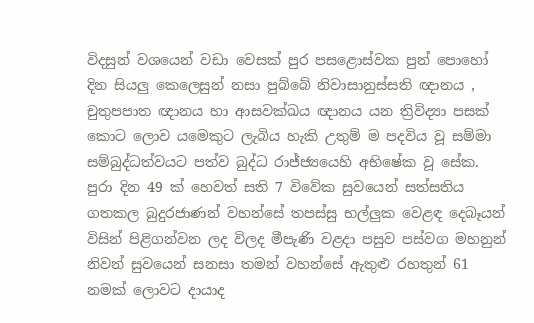විදසුන් වශයෙන් වඩා වෙසක් පුර පසළොස්වක පුන් පොහෝ දින සියලු කෙලෙසුන් නසා පුබ්බේ නිවාසානුස්සති ඥානය , චුතුපපාත ඥානය හා ආසවක්ඛය ඥානය යන ත්‍රිවිද්‍යා පසක් කොට ලොව යමෙකුට ලැබිය හැකි උතුම් ම පදවිය වූ සම්මා සම්බුද්ධත්වයට පත්ව බුද්ධ රාජ්ජ්‍යයෙහි අභිෂේක වූ සේක.
පුරා දින 49 ක් හෙවත් සති 7 විවේක සුවයෙන් සත්සතිය ගතකල බුදුරජාණන් වහන්සේ තපස්සු භල්ලුක වෙළඳ දෙබෑයන් විසින් පිළිගන්වන ලද විලද මීපැණි වළදා පසුව පස්වග මහනුන් නිවන් සුවයෙන් සනසා තමන් වහන්සේ ඇතුළු රහතුන් 61 නමක් ලොවට දායාද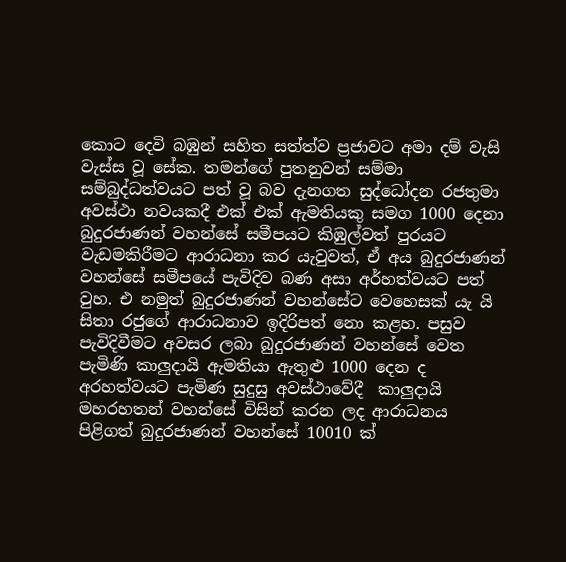කොට දෙවි බඹුන් සහිත සත්ත්ව ප්‍රජාවට අමා දම් වැසි වැස්ස වූ සේක. තමන්ගේ පුතනුවන් සම්මා සම්බුද්ධත්වයට පත් වූ බව දැනගත සුද්ධෝදන රජතුමා අවස්ථා නවයකදී එක් එක් ඇමතියකු සමග 1000 දෙනා බුදුරජාණන් වහන්සේ සමීපයට කිඹුල්වත් පුරයට වැඩමකිරීමට ආරාධනා කර යැවුවත්, ඒ අය බුදුරජාණන් වහන්සේ සමීපයේ පැවිදිව බණ අසා අර්හත්වයට පත් වුහ. එ නමුත් බුදුරජාණන් වහන්සේට වෙහෙසක් යැ යි සිතා රජුගේ ආරාධනාව ඉදිරිපත් නො කළහ. පසුව පැවිදිවීමට අවසර ලබා බුදුරජාණන් වහන්සේ වෙත පැමිණි කාලුදායි ඇමතියා ඇතුළු 1000 දෙන ද අරහත්වයට පැමිණ සුදුසු අවස්ථාවේදී  කාලුදායි මහරහතන් වහන්සේ විසින් කරන ලද ආරාධනය පිළිගත් බුදුරජාණන් වහන්සේ 10010 ක්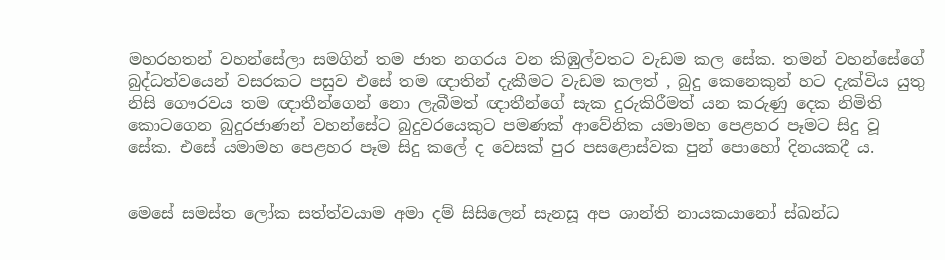මහරහතන් වහන්සේලා සමගින් තම ජාත නගරය වන කිඹුල්වතට වැඩම කල සේක. තමන් වහන්සේගේ බුද්ධත්වයෙන් වසරකට පසුව එසේ තම ඥාතින් දැකීමට වැඩම කලත් , බුදු කෙනෙකුන් හට දැක්විය යුතු නිසි ගෞරවය තම ඥාතීන්ගෙන් නො ලැබීමත් ඥාතීන්ගේ සැක දුරුකිරීමත් යන කරුණු දෙක නිමිති කොටගෙන බුදුරජාණන් වහන්සේට බුදුවරයෙකුට පමණක් ආවේනික යමාමහ පෙළහර පෑමට සිදු වූ සේක. එසේ යමාමහ පෙළහර පෑම සිදු කලේ ද වෙසක් පුර පසළොස්වක පුන් පොහෝ දිනයකදී ය.


මෙසේ සමස්ත ලෝක සත්ත්වයාම අමා දම් සිසිලෙන් සැනසූ අප ශාන්ති නායකයානෝ ස්ඛන්ධ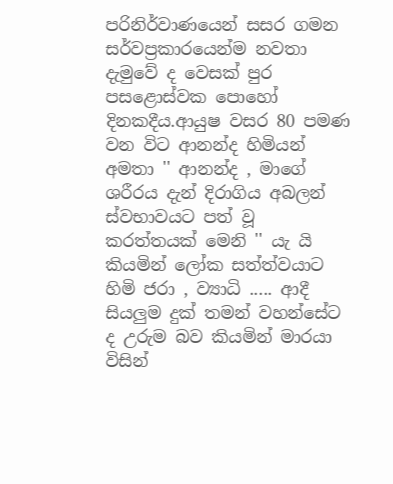පරිනිර්වාණයෙන් සසර ගමන සර්වප්‍රකාරයෙන්ම නවතා දැමුවේ ද වෙසක් පුර පසළොස්වක පොහෝ දිනකදීය.ආයුෂ වසර 80 පමණ වන විට ආනන්ද හිමියන් අමතා '' ආනන්ද , මාගේ ශරීරය දැන් දිරාගිය අබලන් ස්වභාවයට පත් වූ කරත්තයක් මෙනි '' යැ යි කියමින් ලෝක සත්ත්වයාට හිමි ජරා , ව්‍යාධි ..... ආදී සියලුම දුක් තමන් වහන්සේට ද උරුම බව කියමින් මාරයා විසින්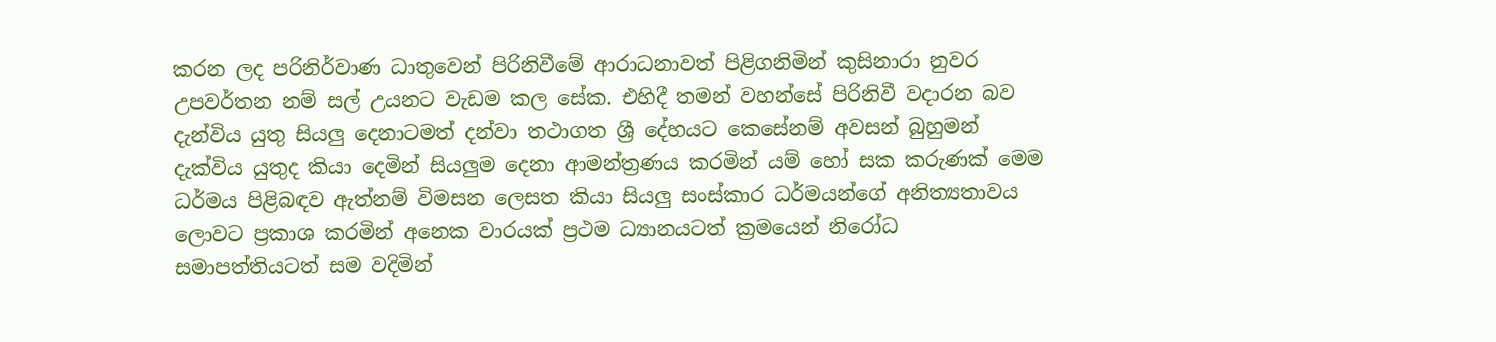කරන ලද පරිනිර්වාණ ධාතුවෙන් පිරිනිවීමේ ආරාධනාවත් පිළිගනිමින් කුසිනාරා නුවර උපවර්තන නම් සල් උයනට වැඩම කල සේක. එහිදී තමන් වහන්සේ පිරිනිවී වදාරන බව දැන්විය යුතු සියලු දෙනාටමත් දන්වා තථාගත ශ්‍රී දේහයට කෙසේනම් අවසන් බුහුමන් දැක්විය යුතුද කියා දෙමින් සියලුම දෙනා ආමන්ත්‍රණය කරමින් යම් හෝ සක කරුණක් මෙම ධර්මය පිළිබඳව ඇත්නම් විමසන ලෙසත කියා සියලු සංස්කාර ධර්මයන්ගේ අනිත්‍යතාවය ලොවට ප්‍රකාශ කරමින් අනෙක වාරයක් ප්‍රථම ධ්‍යානයටත් ක්‍රමයෙන් නිරෝධ සමාපත්තියටත් සම වදිමින්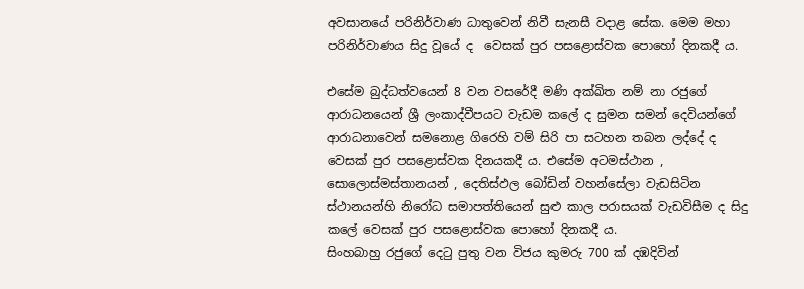අවසානයේ පරිනිර්වාණ ධාතුවෙන් නිවී සැනසී වදාළ සේක. මෙම මහා පරිනිර්වාණය සිදු වූයේ ද  වෙසක් පුර පසළොස්වක පොහෝ දිනකදී ය.

එසේම බුද්ධත්වයෙන් 8 වන වසරේදී මණි අක්ඛිත නම් නා රජුගේ ආරාධනයෙන් ශ්‍රී ලංකාද්වීපයට වැඩම කලේ ද සුමන සමන් දෙවියන්ගේ ආරාධනාවෙන් සමනොළ ගිරෙහි වම් සිරි පා සටහන තබන ලද්දේ ද වෙසක් පුර පසළොස්වක දිනයකදී ය. එසේම අටමස්ථාන , සොලොස්මස්තානයන් , දෙතිස්ඵල බෝඩින් වහන්සේලා වැඩසිටින ස්ථානයන්හි නිරෝධ සමාපත්තියෙන් සුළු කාල පරාසයක් වැඩවිසීම ද සිදු කලේ වෙසක් පුර පසළොස්වක පොහෝ දිනකදී ය.
සිංහබාහු රජුගේ දෙටු පුතු වන විජය කුමරු 700 ක් දඹදිවින්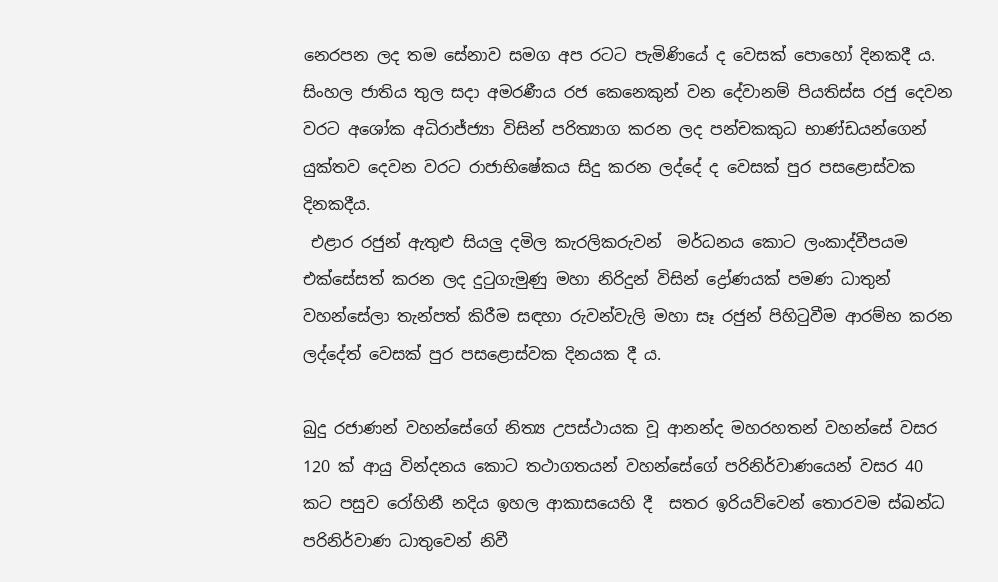නෙරපන ලද තම සේනාව සමග අප රටට පැමිණියේ ද වෙසක් පොහෝ දිනකදී ය.
සිංහල ජාතිය තුල සදා අමරණීය රජ කෙනෙකුන් වන දේවානම් පියතිස්ස රජු දෙවන වරට අශෝක අධිරාජ්ජ්‍යා විසින් පරිත්‍යාග කරන ලද පන්චකකුධ භාණ්ඩයන්ගෙන් යුක්තව දෙවන වරට රාජාභිෂේකය සිදු කරන ලද්දේ ද වෙසක් පුර පසළොස්වක දිනකදීය.
 එළාර රජුන් ඇතුළු සියලු දමිල කැරලිකරුවන්  මර්ධනය කොට ලංකාද්වීපයම එක්සේසත් කරන ලද දුටුගැමුණු මහා නිරිදුන් විසින් ද්‍රෝණයක් පමණ ධාතුන් වහන්සේලා තැන්පත් කිරීම සඳහා රුවන්වැලි මහා සෑ රජුන් පිහිටුවීම ආරම්භ කරන ලද්දේත් වෙසක් පුර පසළොස්වක දිනයක දී ය.

බුදු රජාණන් වහන්සේගේ නිත්‍ය උපස්ථායක වූ ආනන්ද මහරහතන් වහන්සේ වසර 120 ක් ආයු වින්දනය කොට තථාගතයන් වහන්සේගේ පරිනිර්වාණයෙන් වසර 40 කට පසුව රෝහිනී නදිය ඉහල ආකාසයෙහි දී  සතර ඉරියව්වෙන් තොරවම ස්ඛන්ධ පරිනිර්වාණ ධාතුවෙන් නිවී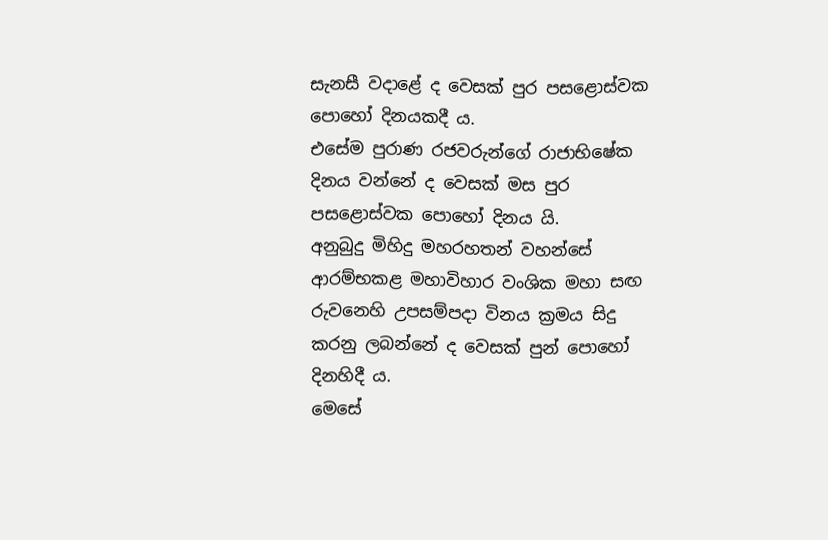සැනසී වදාළේ ද වෙසක් පුර පසළොස්වක පොහෝ දිනයකදී ය.
එසේම පුරාණ රජවරුන්ගේ රාජාභිෂේක දිනය වන්නේ ද වෙසක් මස පුර පසළොස්වක පොහෝ දිනය යි.
අනුබුදු මිහිදු මහරහතන් වහන්සේ ආරම්භකළ මහාවිහාර වංශික මහා සඟ රුවනෙහි උපසම්පදා විනය ක්‍රමය සිදු කරනු ලබන්නේ ද වෙසක් පුන් පොහෝ දිනහිදී ය.
මෙසේ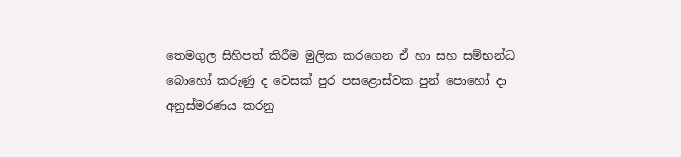තෙමගුල සිහිපත් කිරීම මුලික කරගෙන ඒ හා සහ සම්භන්ධ බොහෝ කරුණු ද වෙසක් පුර පසළොස්වක පුන් පොහෝ දා අනුස්මරණය කරනු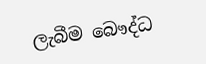ලැබීම බෞද්ධ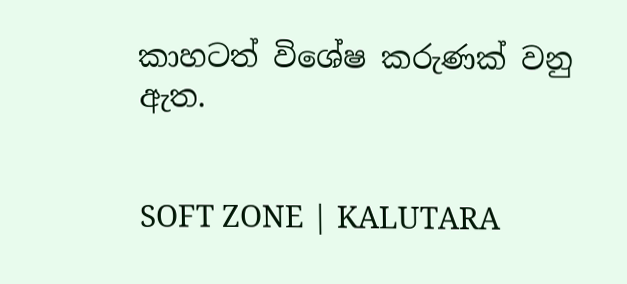කාහටත් විශේෂ කරුණක් වනු ඇත.


SOFT ZONE | KALUTARA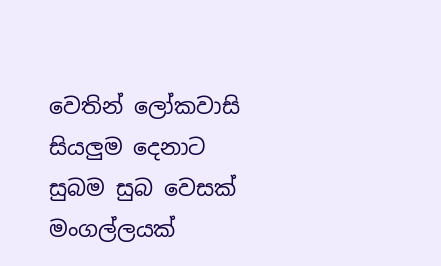වෙතින් ලෝකවාසි සියලුම දෙනාට සුබම සුබ වෙසක් මංගල්ලයක්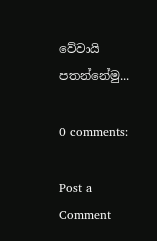වේවායි පතන්නේමු...

0 comments:

Post a Comment